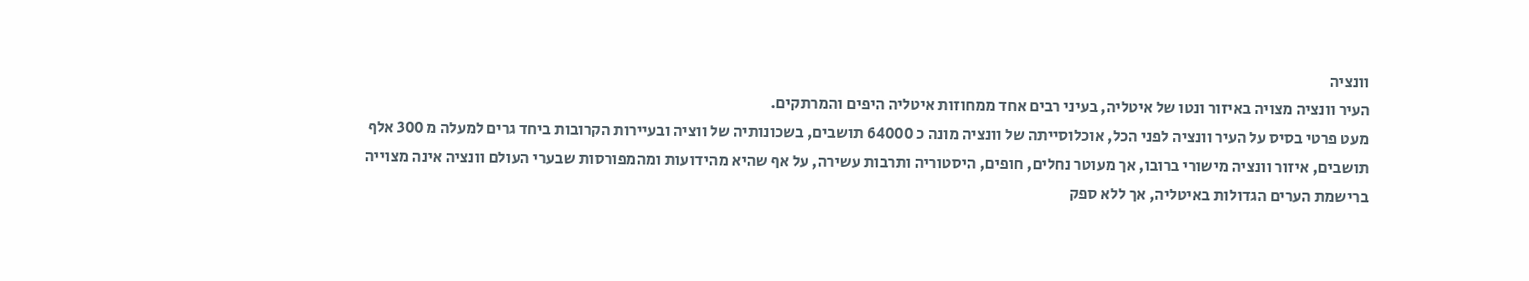וונציה
העיר וונציה מצויה באיזור ונטו של איטליה, בעיני רבים אחד ממחוזות איטליה היפים והמרתקים.
מעט פרטי בסיס על העיר וונציה לפני הכל, אוכלוסייתה של וונציה מונה כ 64000 תושבים, בשכונותיה של ווציה ובעיירות הקרובות ביחד גרים למעלה מ 300 אלף תושבים, איזור וונציה מישורי ברובו, אך מעוטר נחלים, חופים, היסטוריה ותרבות עשירה, על אף שהיא מהידועות ומהמפורסות שבערי העולם וונציה אינה מצוייה ברישמת הערים הגדולות באיטליה, אך ללא ספק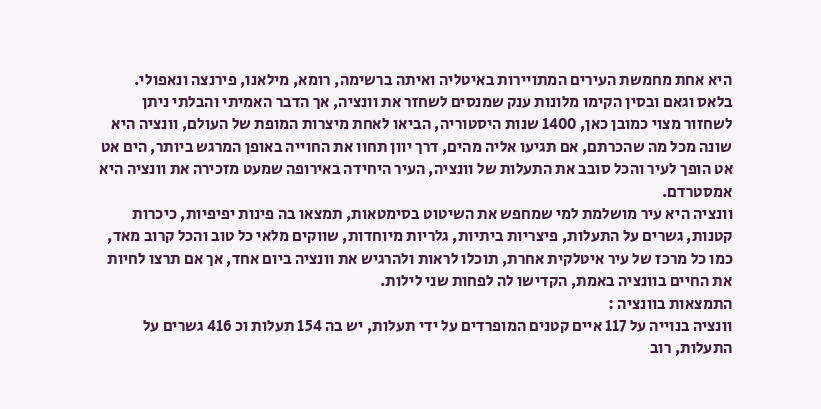היא אחת מחמשת העירים המתויירות באיטליה ואיתה ברשימה, רומא, מילאנו, פירנצה ונאפולי.
בלאס וגאם ובסין הקימו מלונות ענק שמנסים לשחזר את וונציה, אך הדבר האמיתי והבלתי ניתן לשחזור מצוי כמובן כאן, 1400 שנות היסטוריה, הביאו לאחת מיצרות המופת של העולם, וונציה היא שונה מכל מה שהכרתם, אם תגיעו אליה מהים, דרך יוון תחוו את החוייה באופן המרגש ביותר, הים אט אט הופך לעיר והכל סובב את התעלות של וונציה, העיר היחידה באירופה שמעט מזכירה את וונציה היא אמסטרדם.
וונציה היא עיר מושלמת למי שמחפש את השיטוט בסימטאות, תמצאו בה פינות יפיפיות, כיכרות קטנות, גשרים על התעלות, פיצריות ביתיות, גלריות מיוחדות, שווקים מלאי כל טוב והכל קרוב מאד, כמו כל מרכז של עיר איטלקית אחרת, תוכלו לראות ולהרגיש את וונציה ביום אחד, אך אם תרצו לחיות את החיים בוונציה באמת, הקדישו לה לפחות שני לילות.
התמצאות בוונציה :
וונציה בנוייה על 117 איים קטנים המופרדים על ידי תעלות, יש בה 154 תעלות וכ 416 גשרים על התעלות, רוב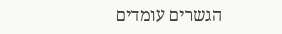הגשרים עומדים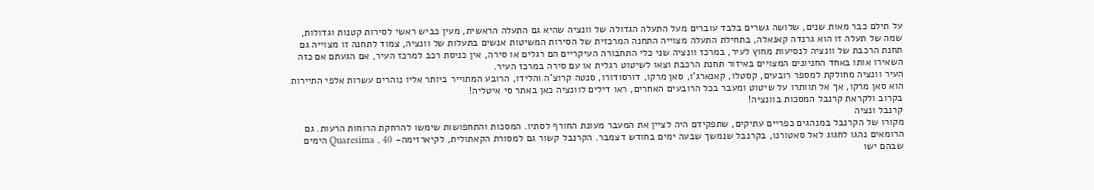על תילם כבר מאות שנים, שלושה גשרים בלבד עוברים מעל התעלה הגדולה של וונציה שהיא גם התעלה הראשית, מעין כביש ראשי לסירות קטנות וגדולות, שמה של תעלה זו הוא גרנדה קאנאלה, בתחילת התעלה מצוייה התחנה המרכזית של הסירות המשיטות אנשים בתעלות של וונציה, צמוד לתחנה זו מצוייה גם תחנת הרכבת של וונציה לנסיעות מחוץ לעיר, במרכז וונציה שני כלי התחבורה העיקריים הם רגלים או סירה, אין כניסת רכב למרכז העיר, אם הגעתם אם כזה השאירו אותו באחד החניונים המצויים באיזור תחנת הרכבת וצאו לשיטוט רגלית או עם סירה במרכז העיר.
העיר וונציה מחולקת למספר רובעים, קסטלו, קאנארג'ו, סאן מרקו, דורסודורו, סנטה קרוצ'ה והלידו, הרובע המתוייר ביותר אליו נוהרים עשרות אלפי התיירות הוא סאן מרקו, אך אל תוותרו על שיטוט ומעבר בכל הרובעים האחרים, ראו דילים לוונציה כאן באתר סי איטליה!
בקרוב ולקראת קרנבל המסכות בוונציה!
קרנבל ונציה
מקורו של הקרנבל במנהגים כפריים עתיקים, שתפקידם היה לציין את המעבר מעונת החורף לסתיו. המסכות והתחפושות שימשו להרחקת הרוחות הרעות. גם הרומאים נהגו לחגוג לאל סאטורנו, בקרנבל שנמשך שבעה ימים בחודש דצמבר. הקרנבל קשור גם למסורת הקאתולית, לקיארזימה- Quaresima , 40 הימים שבהם ישו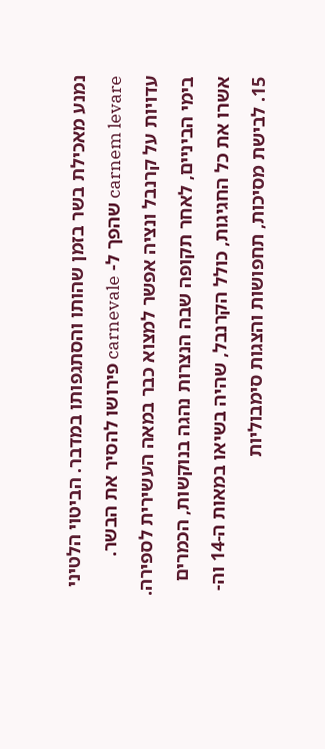נמנע מאכילת בשר בזמן שהותו והסתגפותו במדבר. הביטוי הלטיני carnem levare שהפך ל- carnevale פירושו להסיר את הבשר. עדויות על קרנבל ונציה אפשר למצוא כבר במאה העשירית לספירה. בימי הביניים, לאחר תקופה שבה הנצרות נהגה בנוקשות, הכמרים אשרו את כל החגיגות, כולל הקרנבל, שהיה בשיאו במאות ה-14 וה- 15. לבישת מסיכות, תחפושות והצגות סימבוליות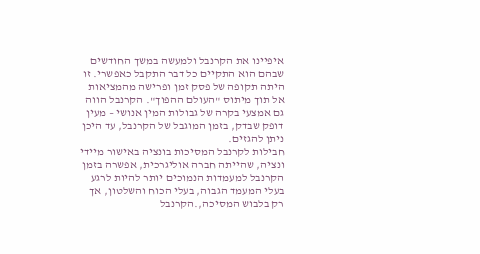איפיינו את הקרנבל ולמעשה במשך החודשים שבהם הוא התקיים כל דבר התקבל כאפשרי. זו היתה תקופה של פסק זמן ופרישה מהמציאות אל תוך מיתוס "העולם ההפוך". הקרנבל הווה גם אמצעי בקרה של גבולות המין אנושי – מעין דופק שבדק, בזמן המוגבל של הקרנבל, עד היכן ניתן להגזים.
חבילות לקרנבל המסיכות בונציה באישור מיידי
ונציה, שהייתה חברה אוליגרכית, אפשרה בזמן הקרנבל למעמדות הנמוכים יותר להיות לרגע בעלי המעמד הגבוה, בעלי הכוח והשלטון, אך רק בלבוש המסיכה,.הקרנבל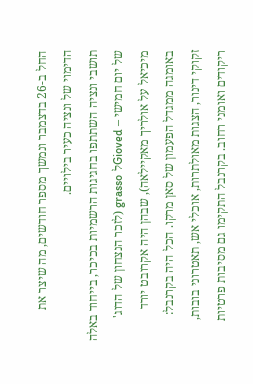החל ב-26 בדצמבר ונמשך מספר חודשים, מה שיצר את הדימוי של ונציה כעיר בילויים.
תושבי ונציה השתתפו בחגיגות הרשמיות בכיכר, בייחוד באלה של יום חמישי – Giovedל grasso (לזכר הנצחון של הדוג' מיכיאל על אולריך מאקיילאה), שבהן היה אקרובט יורד באומגה ממגדל הפעמון של סאן מרקו. הכל היה בקרנבל: זקוקי דינור, הצגות מאולתרות, אוכלי אש, תאטרוני בובות, ריקודים ואומני רחוב. בקרנבל התקימו גם מסיבות פרטיות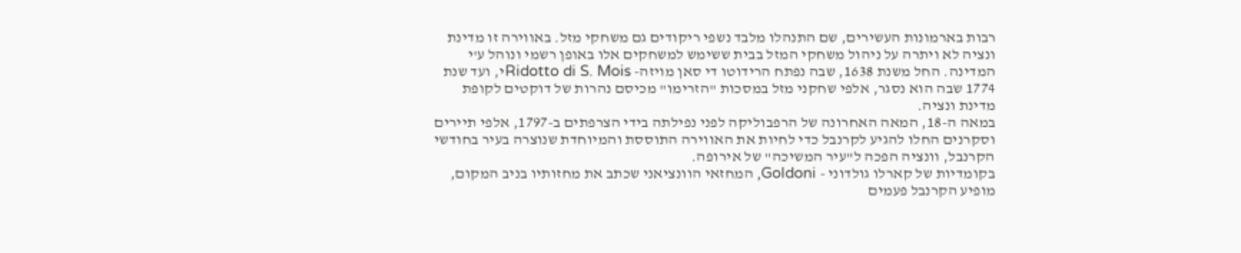רבות בארמונות העשירים, שם התנהלו מלבד נשפי ריקודים גם משחקי מזל. באווירה זו מדינת ונציה לא ויתרה על ניהול משחקי המזל בבית ששימש למשחקים אלו באופן רשמי ונוהל ע'י המדינה. החל משנת 1638, שבה נפתח הרידוטו די סאן מויזה- Ridotto di S. Moisי, ועד שנת 1774 שבה הוא נסגר, אלפי שחקני מזל במסכות "הזרימו" מכיסם נהרות של דוקטים לקופת מדינת ונציה.
במאה ה-18, המאה האחרונה של הרפבוליקה לפני נפילתה בידי הצרפתים ב-1797, אלפי תיירים וסקרנים החלו להגיע לקרנבל כדי לחיות את האווירה התוססת והמיוחדת שנוצרה בעיר בחודשי הקרנבל, וונציה הפכה ל"עיר המשיכה" של אירופה.
בקומדיות של קארלו גולדוני - Goldoni, המחזאי הוונציאני שכתב את מחזותיו בניב המקום, מופיע הקרנבל פעמים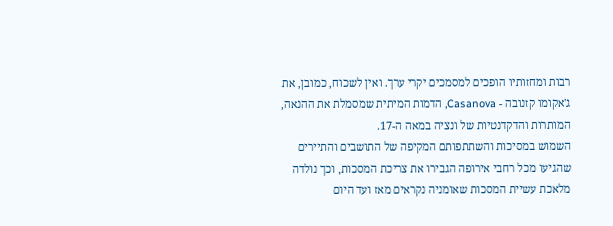רבות ומחזותיו הופכים למסמכים יקרי ערך. ואין לשכוח, כמובן, את ג'אקומו קזנובה - Casanova, הדמות המיתית שמסמלת את ההנאה, המותרות והדקדנטיות של ונציה במאה ה-17.
השמוש במסיכות והשתתפותם המקיפה של התושבים והתיירים שהגיעו מכל רחבי אירופה הגבירו את צריכת המסכות, וכך נולדה מלאכת עשיית המסכות שאומניה נקראים מאז ועד היום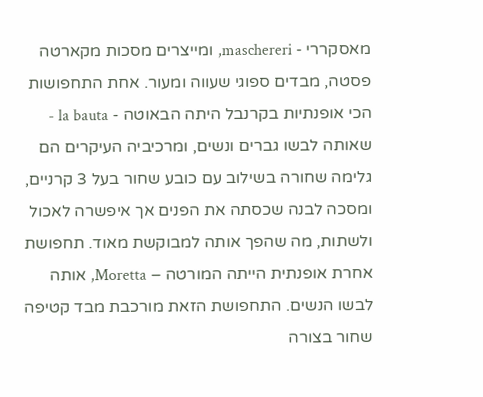מאסקררי - maschereri, ומייצרים מסכות מקארטה פסטה, מבדים ספוגי שעווה ומעור. אחת התחפושות הכי אופנתיות בקרנבל היתה הבאוטה - la bauta - שאותה לבשו גברים ונשים, ומרכיביה העיקרים הם גלימה שחורה בשילוב עם כובע שחור בעל 3 קרניים, ומסכה לבנה שכסתה את הפנים אך איפשרה לאכול ולשתות, מה שהפך אותה למבוקשת מאוד. תחפושת אחרת אופנתית הייתה המורטה – Moretta, אותה לבשו הנשים. התחפושת הזאת מורכבת מבד קטיפה שחור בצורה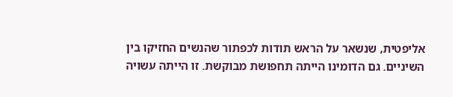אליפטית, שנשאר על הראש תודות לכפתור שהנשים החזיקו בין השיניים. גם הדומינו הייתה תחפושת מבוקשת. זו הייתה עשויה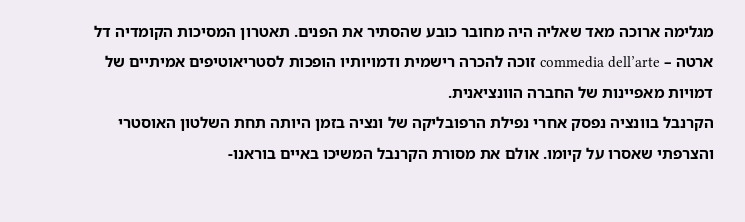מגלימה ארוכה מאד שאליה היה מחובר כובע שהסתיר את הפנים. תאטרון המסיכות הקומדיה דל ארטה – commedia dell’arte זוכה להכרה רישמית ודמויותיו הופכות לסטריאוטיפים אמיתיים של דמויות מאפיינות של החברה הוונציאנית.
הקרנבל בוונציה נפסק אחרי נפילת הרפובליקה של ונציה בזמן היותה תחת השלטון האוסטרי והצרפתי שאסרו על קיומו. אולם את מסורת הקרנבל המשיכו באיים בוראנו-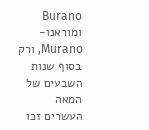Burano ומוראנו- Murano, ורק בסוף שנות השבעים של המאה העשרים זכו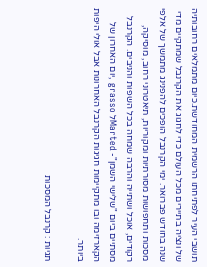תושבי העיר לפתיחתו הרשמית המחודשת.כיום מתמלאים רחובותיה של ונציה בתיירים מכל העולם כדי לחגוג את הקרנבל שמתקיים מדי שנה בחודש פברואר. ימי הקרנבל הופכים להפנינג מתמשך של אלפי מסכות ותחפושות מסורתיות ומקוריות, תיאטרוני רחוב, מוסיקה, רקודים, אוכל ושתייה והרבה שמחה בכל השפות והניבים. הקרנבל מסתיים ביום "שלישי השמן"- Martedל grasso ,יום האחרון של הקארזימה ובו מתקיימות חגיגות הקרנבל האחרונות אבל אולי היפות ביותר.

תגיות : קרנבל המסכות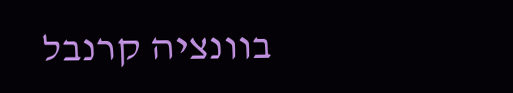בוונציה קרנבל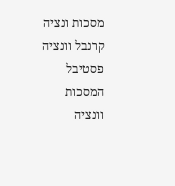מסכות ונציה קרנבל וונציה פסטיבל המסכות וונציה